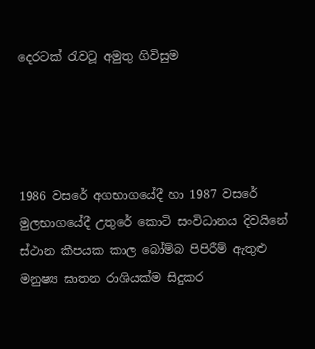දෙරටක් රැවටූ අමුතු ගිවිසුම




1986 වසරේ අගභාගයේදී හා 1987 වසරේ මුලභාගයේදී උතුරේ කොටි සංවිධානය දිවයිනේ ස්ථාන කීපයක කාල බෝම්බ පිපිරීම් ඇතුළු මනුෂ්‍ය ඝාතන රාශියක්ම සිදුකර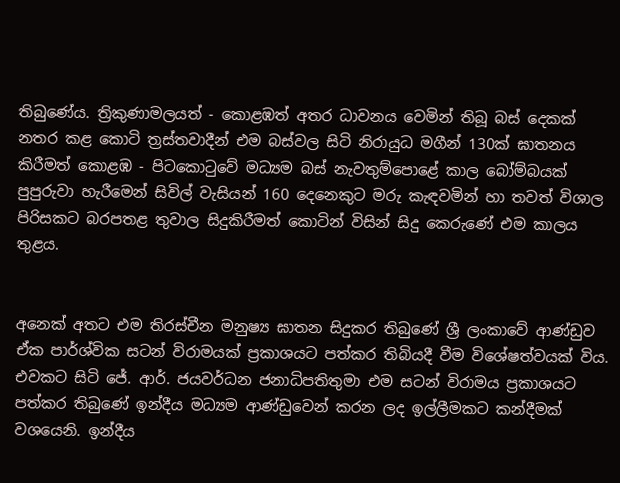තිබුණේය. ත්‍රිකුණාමලයත් - කොළඹත් අතර ධාවනය වෙමින් තිබූ බස් දෙකක් නතර කළ කොටි ත්‍රස්තවාදීන් එම බස්වල සිටි නිරායුධ මගීන් 130ක් ඝාතනය කිරීමත් කොළඹ - පිටකොටුවේ මධ්‍යම බස් නැවතුම්පොළේ කාල බෝම්බයක් පුපුරුවා හැරීමෙන් සිවිල් වැසියන් 160 දෙනෙකුට මරු කැඳවමින් හා තවත් විශාල පිරිසකට බරපතළ තුවාල සිදුකිරීමත් කොටින් විසින් සිදු කෙරුණේ එම කාලය තුළය.


අනෙක් අතට එම තිරස්චීන මනුෂ්‍ය ඝාතන සිදුකර තිබුණේ ශ්‍රී ලංකාවේ ආණ්ඩුව ඒක පාර්ශ්වික සටන් විරාමයක් ප්‍රකාශයට පත්කර තිබියදී වීම විශේෂත්වයක් විය. එවකට සිටි ජේ. ආර්. ජයවර්ධන ජනාධිපතිතුමා එම සටන් විරාමය ප්‍රකාශයට පත්කර තිබුණේ ඉන්දීය මධ්‍යම ආණ්ඩුවෙන් කරන ලද ඉල්ලීමකට කන්දීමක් වශයෙනි. ඉන්දීය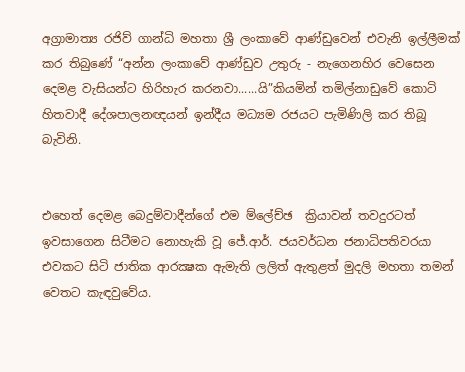අග්‍රාමාත්‍ය රජිව් ගාන්ධි මහතා ශ්‍රී ලංකාවේ ආණ්ඩුවෙන් එවැනි ඉල්ලීමක් කර තිබුණේ “අන්න ලංකාවේ ආණ්ඩුව උතුරු - නැගෙනහිර වෙසෙන දෙමළ වැසියන්ට හිරිහැර කරනවා......යි”කියමින් තමිල්නාඩුවේ කොටි හිතවාදී දේශපාලනඥයන් ඉන්දීය මධ්‍යම රජයට පැමිණිලි කර තිබූ බැවිනි.


එහෙත් දෙමළ බෙදුම්වාදීන්ගේ එම ම්ලේච්ඡ  ක්‍රියාවන් තවදුරටත් ඉවසාගෙන සිටීමට නොහැකි වූ ජේ.ආර්. ජයවර්ධන ජනාධිපතිවරයා එවකට සිටි ජාතික ආරක්‍ෂක ඇමැති ලලිත් ඇතුළත් මුදලි මහතා තමන් වෙතට කැඳවුවේය.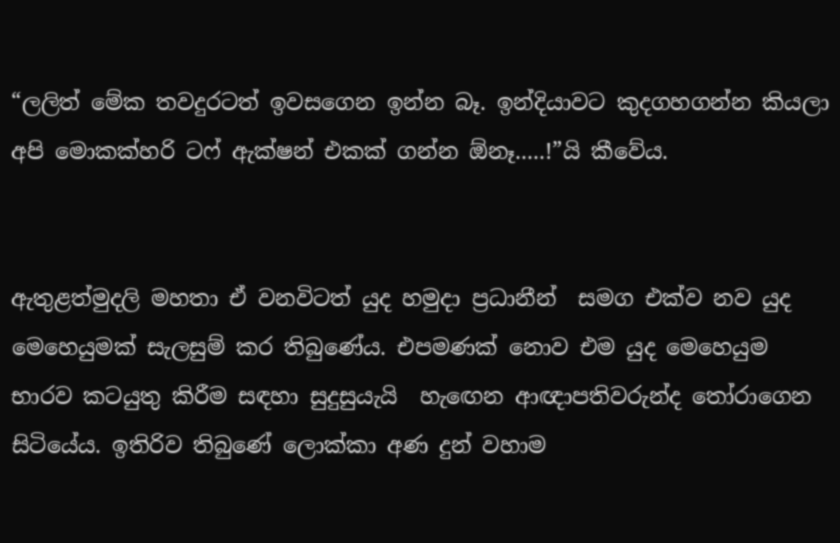“ලලිත් මේක තවදුරටත් ඉවසගෙන ඉන්න බෑ. ඉන්දියාවට කුදගහගන්න කියලා අපි මොකක්හරි ටෆ් ඇක්ෂන් එකක් ගන්න ඕනෑ.....!”යි කීවේය.


ඇතුළත්මුදලි මහතා ඒ වනවිටත් යුද හමුදා ප්‍රධානීන්  සමග එක්ව නව යුද මෙහෙයුමක් සැලසුම් කර තිබුණේය. එපමණක් නොව එම යුද මෙහෙයුම භාරව කටයුතු කිරීම සඳහා සුදුසුයැයි  හැඟෙන ආඥාපතිවරුන්ද තෝරාගෙන සිටියේය. ඉතිරිව තිබුණේ ලොක්කා අණ දුන් වහාම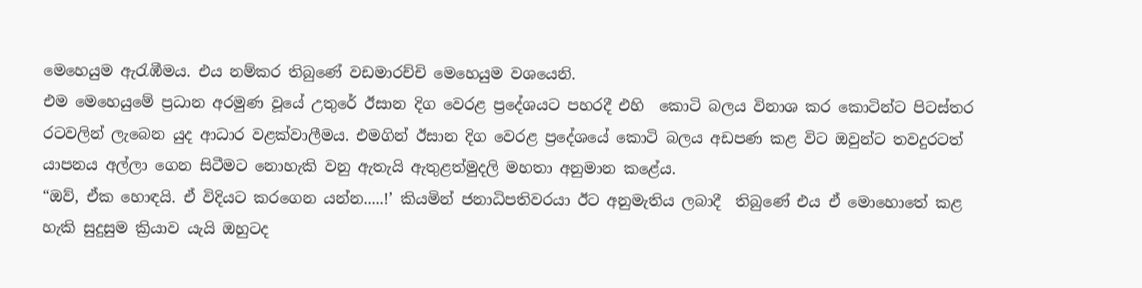මෙහෙයුම ඇරැඹීමය. එය නම්කර තිබුණේ වඩමාරච්චි මෙහෙයුම වශයෙනි.
එම මෙහෙයුමේ ප්‍රධාන අරමුණ වූයේ උතුරේ ඊසාන දිග වෙරළ ප්‍රදේශයට පහරදී එහි  කොටි බලය විනාශ කර කොටින්ට පිටස්තර රටවලින් ලැබෙන යුද ආධාර වළක්වාලීමය. එමගින් ඊසාන දිග වෙරළ ප්‍රදේශයේ කොටි බලය අඩපණ කළ විට ඔවුන්ට තවදුරටත් යාපනය අල්ලා ගෙන සිටීමට නොහැකි වනු ඇතැයි ඇතුළත්මුදලි මහතා අනුමාන කළේය.
“ඔව්, ඒක හොඳයි. ඒ විදියට කරගෙන යන්න.....!’ කියමින් ජනාධිපතිවරයා ඊට අනුමැතිය ලබාදී  තිබුණේ එය ඒ මොහොතේ කළ හැකි සුදුසුම ක්‍රියාව යැයි ඔහුටද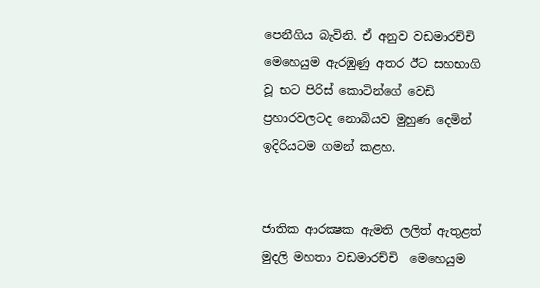පෙනීගිය බැවිනි. ඒ අනුව වඩමාරච්චි මෙහෙයුම ඇරඹුණු අතර ඊට සහභාගි වූ භට පිරිස් කොටින්ගේ වෙඩි ප්‍රහාරවලටද නොබියව මුහුණ දෙමින් ඉදිරියටම ගමන් කළහ.


ජාතික ආරක්‍ෂක ඇමති ලලිත් ඇතුළත් මුදලි මහතා වඩමාරච්චි  මෙහෙයුම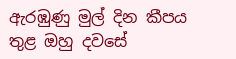ඇරඹුණු මුල් දින කීපය තුළ ඔහු දවසේ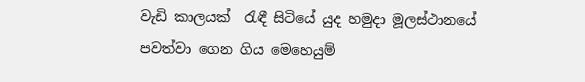වැඩි කාලයක්  රැඳී සිටියේ යුද හමුදා මූලස්ථානයේ පවත්වා ගෙන ගිය මෙහෙයුම්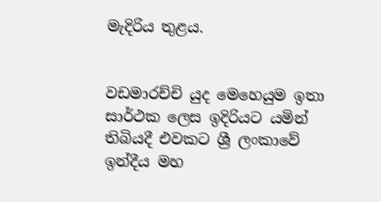මැදිරිය තුළය.


වඩමාරච්චි යුද මෙහෙයුම ඉතා සාර්ථක ලෙස ඉදිරියට යමින් තිබියදී එවකට ශ්‍රී ලංකාවේ ඉන්දීය මහ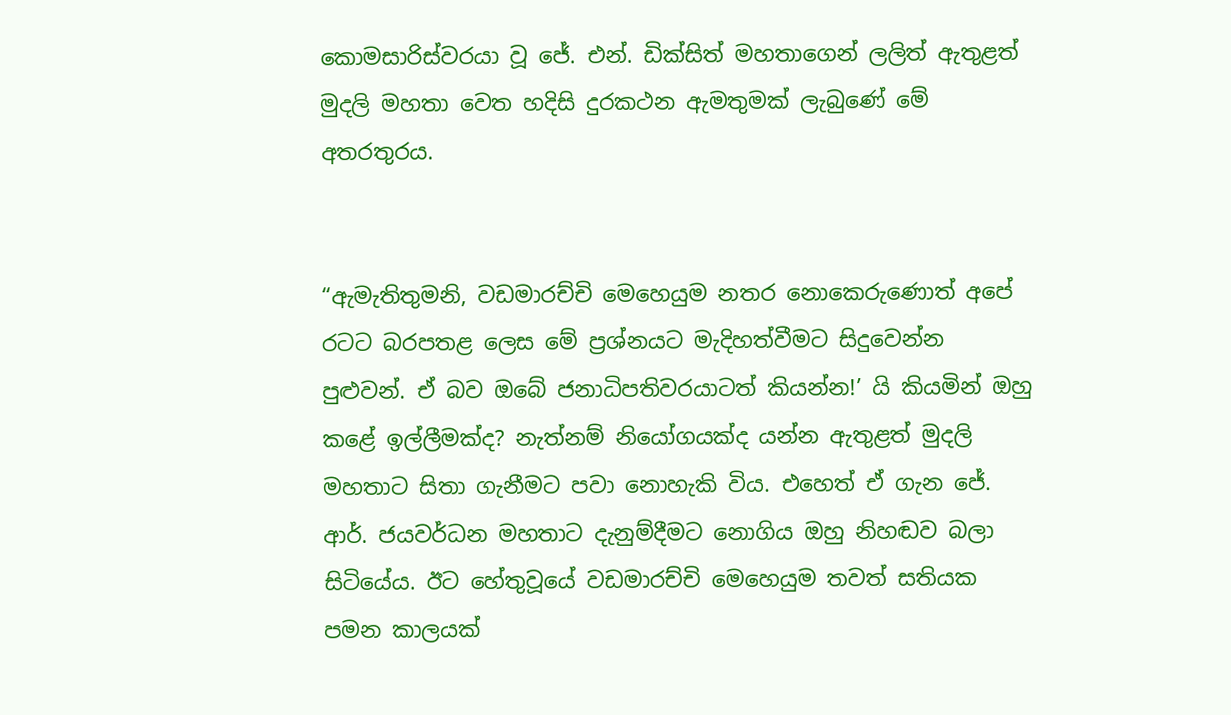කොමසාරිස්වරයා වූ ජේ. එන්. ඩික්සිත් මහතාගෙන් ලලිත් ඇතුළත් මුදලි මහතා වෙත හදිසි දුරකථන ඇමතුමක් ලැබුණේ මේ අතරතුරය.


“ඇමැතිතුමනි, වඩමාරච්චි මෙහෙයුම නතර නොකෙරුණොත් අපේ රටට බරපතළ ලෙස මේ ප්‍රශ්නයට මැදිහත්වීමට සිදුවෙන්න පුළුවන්. ඒ බව ඔබේ ජනාධිපතිවරයාටත් කියන්න!’ යි කියමින් ඔහු කළේ ඉල්ලීමක්ද? නැත්නම් නියෝගයක්ද යන්න ඇතුළත් මුදලි මහතාට සිතා ගැනීමට පවා නොහැකි විය. එහෙත් ඒ ගැන ජේ. ආර්. ජයවර්ධන මහතාට දැනුම්දීමට නොගිය ඔහු නිහඬව බලා සිටියේය. ඊට හේතුවූයේ වඩමාරච්චි මෙහෙයුම තවත් සතියක පමන කාලයක්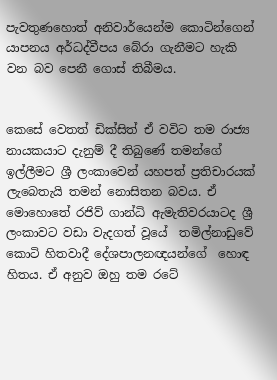පැවතුණහොත් අනිවාර්යෙන්ම කොටින්ගෙන් යාපනය අර්ධද්වීපය බේරා ගැනීමට හැකි වන බව පෙනී ගොස් තිබීමය.


කෙසේ වෙතත් ඩික්සිත් ඒ වවිට තම රාජ්‍ය නායකයාට දැනුම් දී තිබුණේ තමන්ගේ ඉල්ලීමට ශ්‍රී ලංකාවෙන් යහපත් ප්‍රතිචාරයක් ලැබෙතැයි තමන් නොසිතන බවය. ඒ මොහොතේ රජිව් ගාන්ධි ඇමැතිවරයාටද ශ්‍රී ලංකාවට වඩා වැදගත් වූයේ  තමිල්නාඩුවේ කොටි හිතවාදී දේශපාලනඥයන්ගේ  හොඳ හිතය. ඒ අනුව ඔහු තම රටේ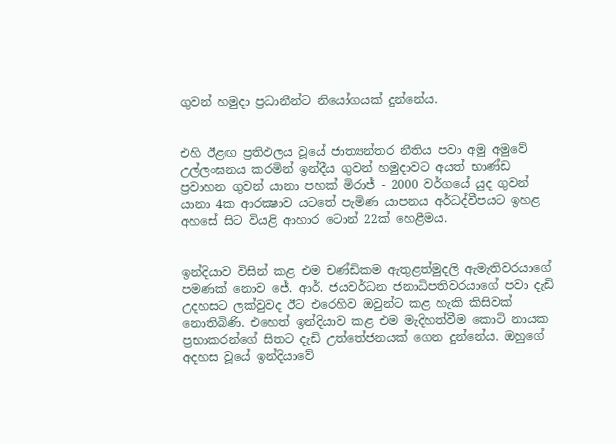ගුවන් හමුදා ප්‍රධානීන්ට නියෝගයක් දුන්නේය.


එහි ඊළඟ ප්‍රතිඵලය වූයේ ජාත්‍යන්තර නීතිය පවා අමු අමුවේ උල්ලංඝනය කරමින් ඉන්දීය ගුවන් හමුදාවට අයත් භාණ්ඩ ප්‍රවාහන ගුවන් යානා පහක් මිරාජ් - 2000 වර්ගයේ යුද ගුවන් යානා 4ක ආරක්‍ෂාව යටතේ පැමිණ යාපනය අර්ධද්වීපයට ඉහළ අහසේ සිට වියළි ආහාර ටොන් 22ක් හෙළීමය.


ඉන්දියාව විසින් කළ එම චණ්ඩිකම ඇතුළත්මුදලි ඇමැතිවරයාගේ පමණක් නොව ජේ. ආර්. ජයවර්ධන ජනාධිපතිවරයාගේ පවා දැඩි උදහසට ලක්වුවද ඊට එරෙහිව ඔවුන්ට කළ හැකි කිසිවක් නොතිබිණි. එහෙත් ඉන්දියාව කළ එම මැදිහත්වීම කොටි නායක ප්‍රභාකරන්ගේ සිතට දැඩි උත්තේජනයක් ගෙන දුන්නේය. ඔහුගේ අදහස වූයේ ඉන්දියාවේ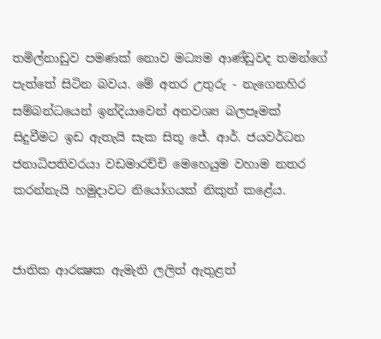තමිල්නාඩුව පමණක් නොව මධ්‍යම ආණ්ඩුවද තමන්ගේ පැත්තේ සිටින බවය. මේ අතර උතුරු - නැගෙනහිර සම්බන්ධයෙන් ඉන්දියාවෙන් අනවශ්‍ය බලපෑමක් සිදුවීමට ඉඩ ඇතැයි සැක සිතූ ජේ. ආර්. ජයවර්ධන ජනාධිපතිවරයා වඩමාරච්චි මෙහෙයුම වහාම නතර කරන්නැයි හමුදාවට නියෝගයක් නිකුත් කළේය.


ජාතික ආරක්‍ෂක ඇමැති ලලිත් ඇතුළත්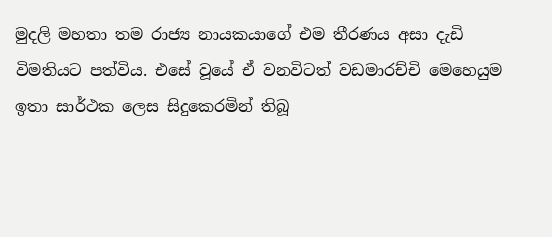මුදලි මහතා තම රාජ්‍ය නායකයාගේ එම තීරණය අසා දැඩි  විමතියට පත්විය. එසේ වූයේ ඒ වනවිටත් වඩමාරච්චි මෙහෙයුම ඉතා සාර්ථක ලෙස සිදුකෙරමින් තිබූ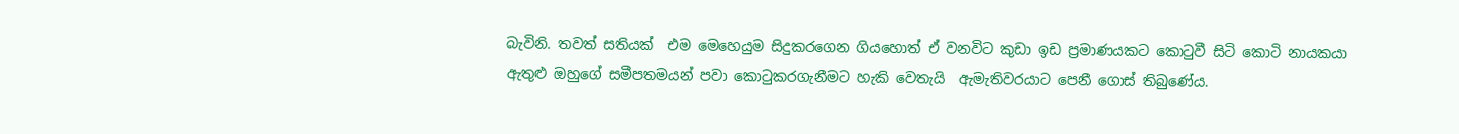බැවිනි. තවත් සතියක්  එම මෙහෙයුම සිදුකරගෙන ගියහොත් ඒ වනවිට කුඩා ඉඩ ප්‍රමාණයකට කොටුවී සිටි කොටි නායකයා ඇතුළු ඔහුගේ සමීපතමයන් පවා කොටුකරගැනීමට හැකි වෙතැයි  ඇමැතිවරයාට පෙනී ගොස් තිබුණේය.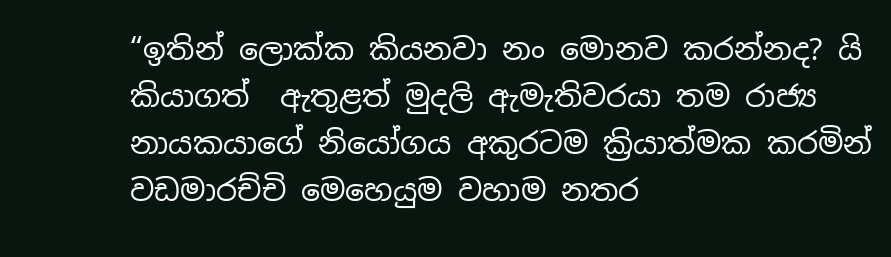“ඉතින් ලොක්ක කියනවා නං මොනව කරන්නද? යි කියාගත්  ඇතුළත් මුදලි ඇමැතිවරයා තම රාජ්‍ය නායකයාගේ නියෝගය අකුරටම ක්‍රියාත්මක කරමින් වඩමාරච්චි මෙහෙයුම වහාම නතර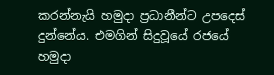කරන්නැයි හමුදා ප්‍රධානීන්ට උපදෙස් දුන්නේය. එමගින් සිදුවූයේ රජයේ හමුදා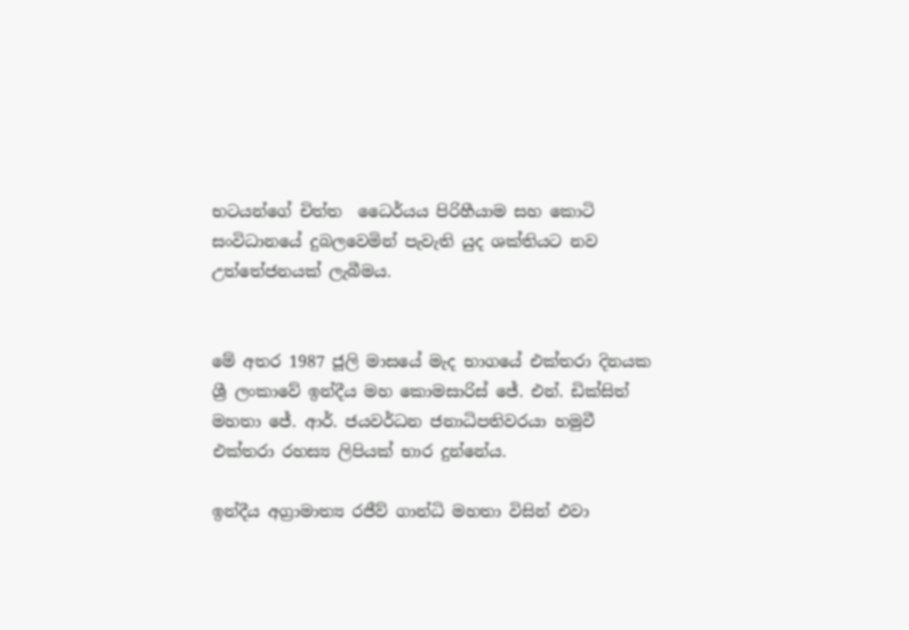භටයන්ගේ චිත්ත  ධෛර්යය පිරිහීයාම සහ කොටි සංවිධානයේ දුබලවෙමින් පැවැති යුද ශක්තියට නව උත්තේජනයක් ලැබීමය.


මේ අතර 1987 ජූලි මාසයේ මැද භාගයේ එක්තරා දිනයක ශ්‍රී ලංකාවේ ඉන්දීය මහ කොමසාරිස් ජේ. එන්. ඩික්සිත් මහතා ජේ. ආර්. ජයවර්ධන ජනාධිපතිවරයා හමුවී එක්තරා රහස්‍ය ලිපියක් භාර දුන්නේය.

ඉන්දීය අග්‍රාමාත්‍ය රජීව් ගාන්ධි මහතා විසින් එවා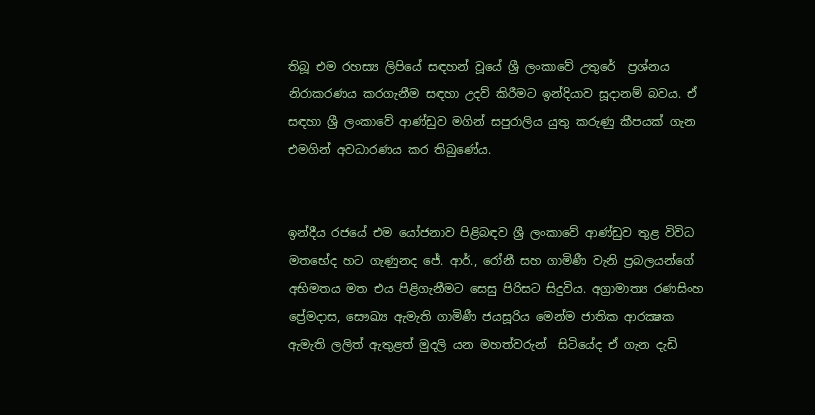තිබූ එම රහස්‍ය ලිපියේ සඳහන් වූයේ ශ්‍රී ලංකාවේ උතුරේ  ප්‍රශ්නය නිරාකරණය කරගැනීම සඳහා උදව් කිරීමට ඉන්දියාව සූදානම් බවය. ඒ සඳහා ශ්‍රී ලංකාවේ ආණ්ඩුව මගින් සපුරාලිය යුතු කරුණු කීපයක් ගැන එමගින් අවධාරණය කර තිබුණේය.


ඉන්දීය රජයේ එම යෝජනාව පිළිබඳව ශ්‍රී ලංකාවේ ආණ්ඩුව තුළ විවිධ මතභේද හට ගැණුනද ජේ. ආර්., රෝනී සහ ගාමිණී වැනි ප්‍රබලයන්ගේ අභිමතය මත එය පිළිගැනීමට සෙසු පිරිසට සිදුවිය. අග්‍රාමාත්‍ය රණසිංහ ප්‍රේමදාස, සෞඛ්‍ය ඇමැති ගාමිණී ජයසූරිය මෙන්ම ජාතික ආරක්‍ෂක ඇමැති ලලිත් ඇතුළත් මුදලි යන මහත්වරුන්  සිටියේද ඒ ගැන දැඩි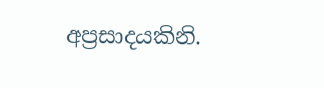අප්‍රසාදයකිනි.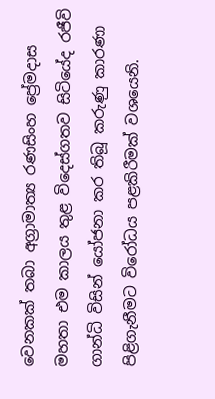වෙනකක් තබා අග්‍රාමාත්‍ය රණසිංහ ප්‍රේමදාස මහතා එම කාලය තුළ විදෙස්ගතව සිටියේද රජීවි ගාන්ධි විසින් යෝජනා කර තිබූ කරුණු කාරණා පිළිගැනීමට විරෝධය පළකිරීමක් වශයෙනි.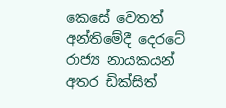කෙසේ වෙතත් අන්තිමේදී දෙරටේ රාජ්‍ය නායකයන් අතර ඩික්සිත්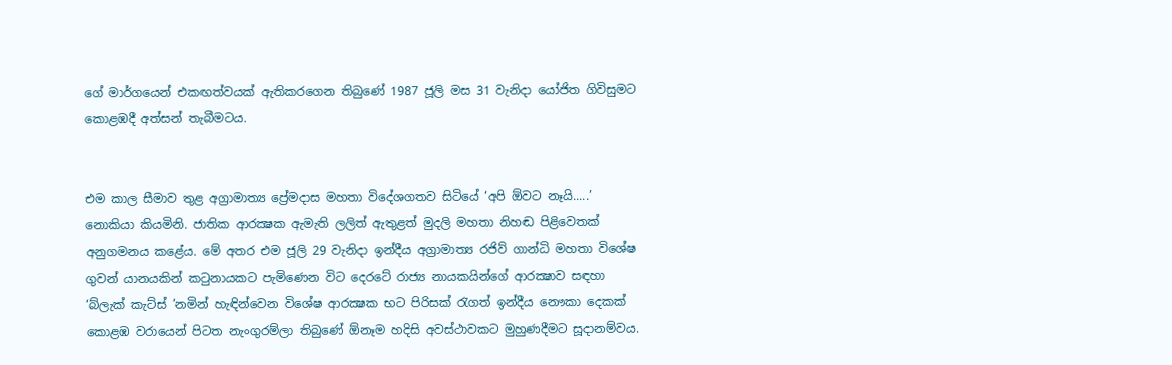ගේ මාර්ගයෙන් එකඟත්වයක් ඇතිකරගෙන තිබුණේ 1987 ජූලි මස 31 වැනිදා යෝජිත ගිවිසුමට කොළඹදී අත්සන් තැබීමටය.


එම කාල සීමාව තුළ අග්‍රාමාත්‍ය ප්‍රේමදාස මහතා විදේශගතව සිටියේ ‘අපි ඕවට නෑයි.....’ නොකියා කියමිනි. ජාතික ආරක්‍ෂක ඇමැති ලලිත් ඇතුළත් මුදලි මහතා නිහඬ පිළිවෙතක් අනුගමනය කළේය. මේ අතර එම ජූලි 29 වැනිදා ඉන්දීය අග්‍රාමාත්‍ය රජිව් ගාන්ධි මහතා විශේෂ ගුවන් යානයකින් කටුනායකට පැමිණෙන විට දෙරටේ රාජ්‍ය නායකයින්ගේ ආරක්‍ෂාව සඳහා ‘බ්ලැක් කැට්ස් ’නමින් හැඳින්වෙන විශේෂ ආරක්‍ෂක භට පිරිසක් රැගත් ඉන්දීය නෞකා දෙකක් කොළඹ වරායෙන් පිටත නැංගුරම්ලා තිබුණේ ඕනෑම හදිසි අවස්ථාවකට මුහුණදීමට සූදානම්වය.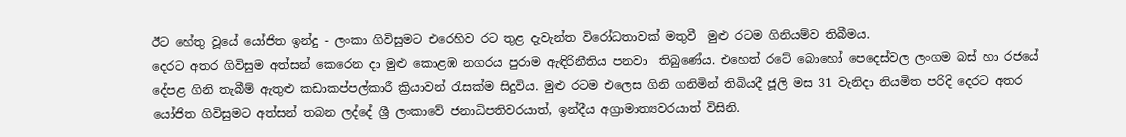ඊට හේතු වූයේ යෝජිත ඉන්දු - ලංකා ගිවිසුමට එරෙහිව රට තුළ දැවැන්ත විරෝධතාවක් මතුවී  මුළු රටම ගිනියම්ව තිබීමය.
දෙරට අතර ගිවිසුම අත්සන් කෙරෙන දා මුළු කොළඹ නගරය පුරාම ඇඳිරිනීතිය පනවා  තිබුණේය. එහෙත් රටේ බොහෝ පෙදෙස්වල ලංගම බස් හා රජයේ දේපළ ගිනි තැබීම් ඇතුළු කඩාකප්පල්කාරී ක්‍රියාවන් රැසක්ම සිදුවිය. මුළු රටම එලෙස ගිනි ගනිමින් තිබියදී ජූලි මස 31 වැනිදා නියමිත පරිදි දෙරට අතර යෝජිත ගිවිසුමට අත්සන් තබන ලද්දේ ශ්‍රී ලංකාවේ ජනාධිපතිවරයාත්, ඉන්දීය අග්‍රාමාත්‍යවරයාත් විසිනි.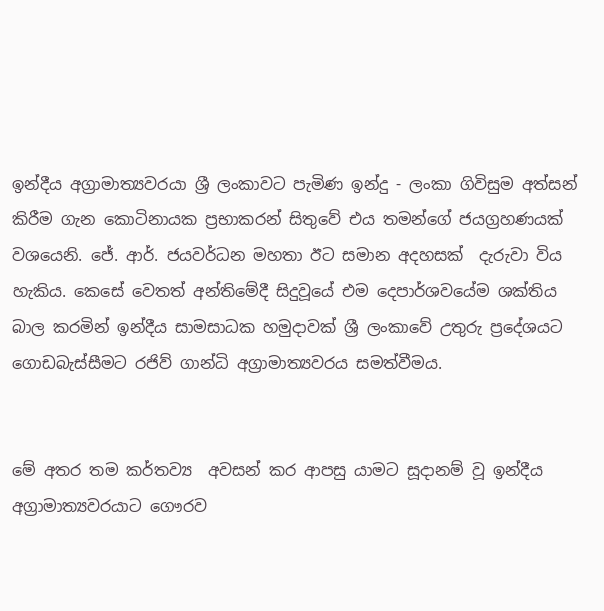ඉන්දීය අග්‍රාමාත්‍යවරයා ශ්‍රී ලංකාවට පැමිණ ඉන්දු - ලංකා ගිවිසුම අත්සන් කිරීම ගැන කොටිනායක ප්‍රභාකරන් සිතුවේ එය තමන්ගේ ජයග්‍රහණයක් වශයෙනි. ජේ. ආර්. ජයවර්ධන මහතා ඊට සමාන අදහසක්  දැරුවා විය හැකිය. කෙසේ වෙතත් අන්තිමේදී සිදුවූයේ එම දෙපාර්ශවයේම ශක්තිය බාල කරමින් ඉන්දීය සාමසාධක හමුදාවක් ශ්‍රී ලංකාවේ උතුරු ප්‍රදේශයට ගොඩබැස්සීමට රජිව් ගාන්ධි අග්‍රාමාත්‍යවරය සමත්වීමය.


මේ අතර තම කර්තව්‍ය  අවසන් කර ආපසු යාමට සූදානම් වූ ඉන්දීය අග්‍රාමාත්‍යවරයාට ගෞරව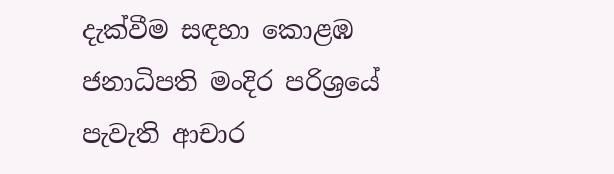දැක්වීම සඳහා කොළඹ ජනාධිපති මංදිර පරිශ්‍රයේ පැවැති ආචාර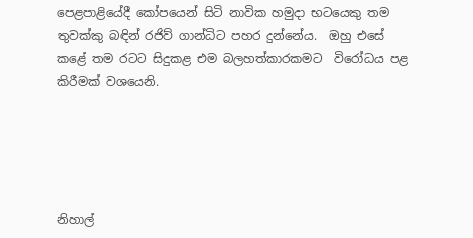පෙළපාළියේදී කෝපයෙන් සිටි නාවික හමුදා භටයෙකු තම තුවක්කු බඳින් රජිව් ගාන්ධිට පහර දුන්නේය.  ඔහු එසේ  කළේ තම රටට සිදුකළ එම බලහත්කාරකමට  විරෝධය පළ කිරීමක් වශයෙනි.





නිහාල්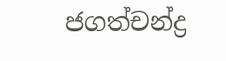ජගත්චන්ද්‍ර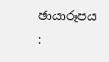ඡායාරූපය :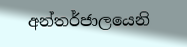අන්තර්ජාලයෙනි